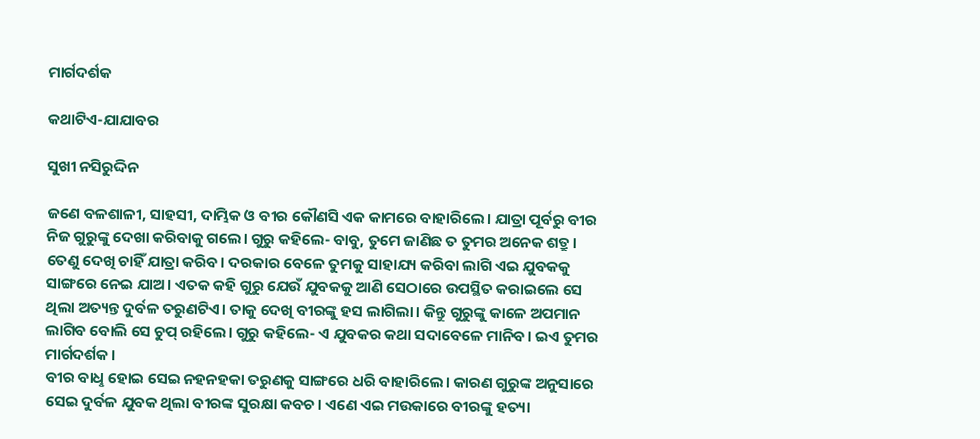ମାର୍ଗଦର୍ଶକ

କଥାଟିଏ-ଯାଯାବର

ସୁଖୀ ନସିରୁଦ୍ଦିନ

ଜଣେ ବଳଶାଳୀ, ସାହସୀ, ଦାମ୍ଭିକ ଓ ବୀର କୌଣସି ଏକ କାମରେ ବାହାରିଲେ। ଯାତ୍ରା ପୂର୍ବରୁ ବୀର ନିଜ ଗୁରୁଙ୍କୁ ଦେଖା କରିବାକୁ ଗଲେ। ଗୁରୁ କହିଲେ- ବାବୁ, ତୁମେ ଜାଣିଛ ତ ତୁମର ଅନେକ ଶତ୍ରୁ। ତେଣୁ ଦେଖି ଚାହିଁ ଯାତ୍ରା କରିବ। ଦରକାର ବେଳେ ତୁମକୁ ସାହାଯ୍ୟ କରିବା ଲାଗି ଏଇ ଯୁବକକୁ ସାଙ୍ଗରେ ନେଇ ଯାଅ। ଏତକ କହି ଗୁରୁ ଯେଉଁ ଯୁବକକୁ ଆଣି ସେଠାରେ ଉପସ୍ଥିତ କରାଇଲେ ସେ ଥିଲା ଅତ୍ୟନ୍ତ ଦୁର୍ବଳ ତରୁଣଟିଏ। ତାକୁ ଦେଖି ବୀରଙ୍କୁ ହସ ଲାଗିଲା। କିନ୍ତୁ ଗୁରୁଙ୍କୁ କାଳେ ଅପମାନ ଲାଗିବ ବୋଲି ସେ ଚୁପ୍‌ ରହିଲେ। ଗୁରୁ କହିଲେ- ଏ ଯୁବକର କଥା ସଦାବେଳେ ମାନିବ। ଇଏ ତୁମର ମାର୍ଗଦର୍ଶକ।
ବୀର ବାଧୢ ହୋଇ ସେଇ ନହନହକା ତରୁଣକୁ ସାଙ୍ଗରେ ଧରି ବାହାରିଲେ। କାରଣ ଗୁରୁଙ୍କ ଅନୁସାରେ ସେଇ ଦୁର୍ବଳ ଯୁବକ ଥିଲା ବୀରଙ୍କ ସୁରକ୍ଷା କବଚ। ଏଣେ ଏଇ ମଉକାରେ ବୀରଙ୍କୁ ହତ୍ୟା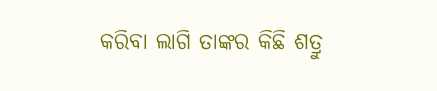କରିବା ଲାଗି ତାଙ୍କର କିଛି ଶତ୍ରୁ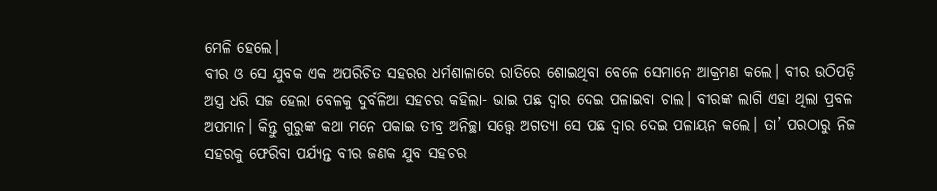ମେଳି ହେଲେ।
ବୀର ଓ ସେ ଯୁବକ ଏକ ଅପରିଚିତ ସହରର ଧର୍ମଶାଳାରେ ରାତିରେ ଶୋଇଥିବା ବେଳେ ସେମାନେ ଆକ୍ରମଣ କଲେ। ବୀର ଉଠିପଡ଼ି ଅସ୍ତ୍ର ଧରି ସଜ ହେଲା ବେଳକୁ ଦୁର୍ବଳିଆ ସହଚର କହିଲା- ଭାଇ ପଛ ଦ୍ବାର ଦେଇ ପଳାଇବା ଚାଲ। ବୀରଙ୍କ ଲାଗି ଏହା ଥିଲା ପ୍ରବଳ ଅପମାନ। କିନ୍ତୁ ଗୁରୁଙ୍କ କଥା ମନେ ପକାଇ ତୀବ୍ର ଅନିଚ୍ଛା ସତ୍ତ୍ବେ ଅଗତ୍ୟା ସେ ପଛ ଦ୍ବାର ଦେଇ ପଳାୟନ କଲେ। ତା’ ପରଠାରୁ ନିଜ ସହରକୁ ଫେରିବା ପର୍ଯ୍ୟନ୍ତ ବୀର ଜଣକ ଯୁବ ସହଚର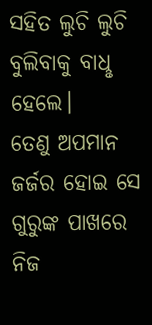ସହିତ ଲୁଚି ଲୁଚି ବୁଲିବାକୁ ବାଧୢ ହେଲେ।
ତେଣୁ ଅପମାନ ଜର୍ଜର ହୋଇ ସେ ଗୁରୁଙ୍କ ପାଖରେ ନିଜ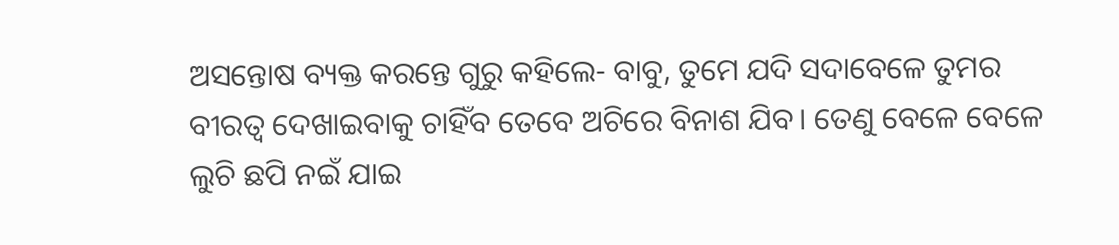ଅସନ୍ତୋଷ ବ୍ୟକ୍ତ କରନ୍ତେ ଗୁରୁ କହିଲେ- ବାବୁ, ତୁମେ ଯଦି ସଦାବେଳେ ତୁମର ବୀରତ୍ବ ଦେଖାଇବାକୁ ଚାହିଁବ ତେବେ ଅଚିରେ ବିନାଶ ଯିବ। ତେଣୁ ବେଳେ ବେଳେ ଲୁଚି ଛପି ନଇଁ ଯାଇ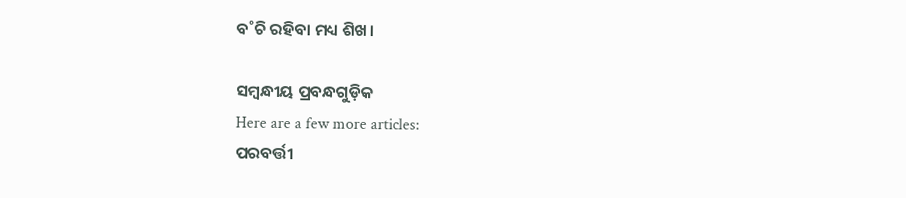ବ˚ଚି ରହିବା ମଧ୍ୟ ଶିଖ।

ସମ୍ବନ୍ଧୀୟ ପ୍ରବନ୍ଧଗୁଡ଼ିକ
Here are a few more articles:
ପରବର୍ତ୍ତୀ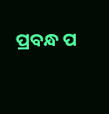ପ୍ରବନ୍ଧ ପ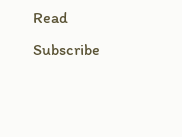Read
Subscribe